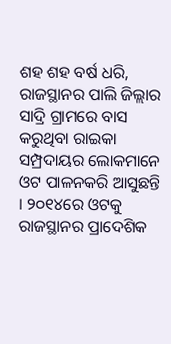ଶହ ଶହ ବର୍ଷ ଧରି, ରାଜସ୍ଥାନର ପାଲି ଜିଲ୍ଲାର ସାଦ୍ରି ଗ୍ରାମରେ ବାସ କରୁଥିବା ରାଇକା ସମ୍ପ୍ରଦାୟର ଲୋକମାନେ ଓଟ ପାଳନକରି ଆସୁଛନ୍ତି । ୨୦୧୪ରେ ଓଟକୁ ରାଜସ୍ଥାନର ପ୍ରାଦେଶିକ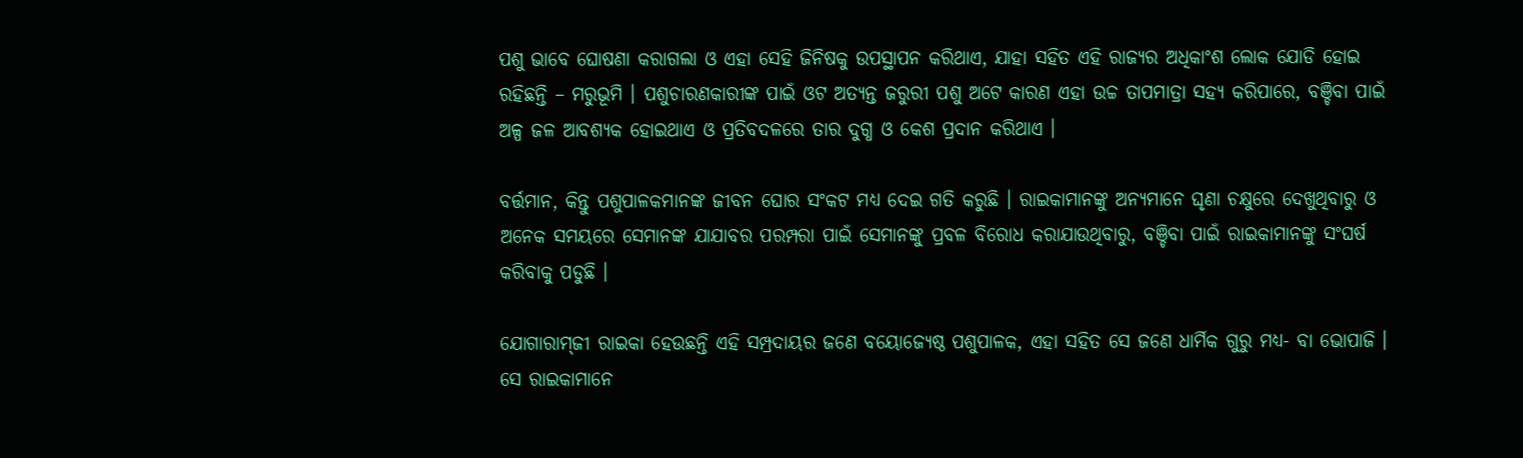ପଶୁ ଭାବେ ଘୋଷଣା କରାଗଲା ଓ ଏହା ସେହି ଜିନିଷକୁ ଉପସ୍ଥାପନ କରିଥାଏ, ଯାହା ସହିତ ଏହି ରାଜ୍ୟର ଅଧିକାଂଶ ଲୋକ ଯୋଡି ହୋଇ ରହିଛନ୍ତି – ମରୁଭୂମି । ପଶୁଚାରଣକାରୀଙ୍କ ପାଇଁ ଓଟ ଅତ୍ୟନ୍ତ ଜରୁରୀ ପଶୁ ଅଟେ କାରଣ ଏହା ଉଚ୍ଚ ତାପମାତ୍ରା ସହ୍ୟ କରିପାରେ, ବଞ୍ଚିବା ପାଇଁ ଅଳ୍ପ ଜଳ ଆବଶ୍ୟକ ହୋଇଥାଏ ଓ ପ୍ରତିବଦଳରେ ତାର ଦୁଗ୍ଧ ଓ କେଶ ପ୍ରଦାନ କରିଥାଏ ।

ବର୍ତ୍ତମାନ, କିନ୍ତୁ ପଶୁପାଳକମାନଙ୍କ ଜୀବନ ଘୋର ସଂକଟ ମଧ୍ୟ ଦେଇ ଗତି କରୁଛି । ରାଇକାମାନଙ୍କୁ ଅନ୍ୟମାନେ ଘୃଣା ଚକ୍ଷୁରେ ଦେଖୁଥିବାରୁ ଓ ଅନେକ ସମୟରେ ସେମାନଙ୍କ ଯାଯାବର ପରମ୍ପରା ପାଇଁ ସେମାନଙ୍କୁ ପ୍ରବଳ ବିରୋଧ କରାଯାଉଥିବାରୁ, ବଞ୍ଚିବା ପାଇଁ ରାଇକାମାନଙ୍କୁ ସଂଘର୍ଷ କରିବାକୁ ପଡୁଛି ।

ଯୋଗାରାମ୍‌ଜୀ ରାଇକା ହେଉଛନ୍ତି ଏହି ସମ୍ପ୍ରଦାୟର ଜଣେ ବୟୋଜ୍ୟେଷ୍ଠ ପଶୁପାଳକ, ଏହା ସହିତ ସେ ଜଣେ ଧାର୍ମିକ ଗୁରୁ ମଧ୍ୟ- ବା ଭୋପାଜି । ସେ ରାଇକାମାନେ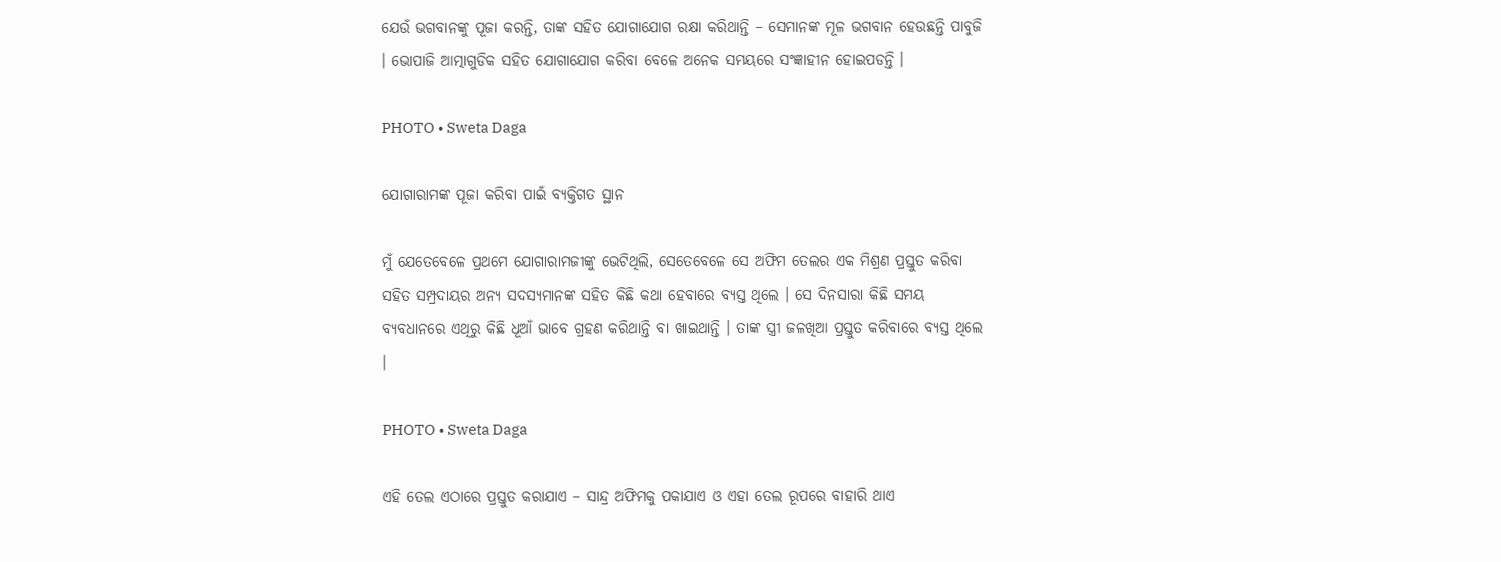ଯେଉଁ ଭଗବାନଙ୍କୁ ପୂଜା କରନ୍ତି, ତାଙ୍କ ସହିତ ଯୋଗାଯୋଗ ରକ୍ଷା କରିଥାନ୍ତି – ସେମାନଙ୍କ ମୂଳ ଭଗବାନ ହେଉଛନ୍ତି ପାବୁଜି । ଭୋପାଜି ଆତ୍ମାଗୁଡିକ ସହିତ ଯୋଗାଯୋଗ କରିବା ବେଳେ ଅନେକ ସମୟରେ ସଂଜ୍ଞାହୀନ ହୋଇପଡନ୍ତି ।

PHOTO • Sweta Daga

ଯୋଗାରାମଙ୍କ ପୂଜା କରିବା ପାଇଁ ବ୍ୟକ୍ତିଗତ ସ୍ଥାନ

ମୁଁ ଯେତେବେଳେ ପ୍ରଥମେ ଯୋଗାରାମଜୀଙ୍କୁ ଭେଟିଥିଲି, ସେତେବେଳେ ସେ ଅଫିମ ତେଲର ଏକ ମିଶ୍ରଣ ପ୍ରସ୍ତୁତ କରିବା ସହିତ ସମ୍ପ୍ରଦାୟର ଅନ୍ୟ ସଦସ୍ୟମାନଙ୍କ ସହିତ କିଛି କଥା ହେବାରେ ବ୍ୟସ୍ତ ଥିଲେ । ସେ ଦିନସାରା କିଛି ସମୟ ବ୍ୟବଧାନରେ ଏଥିରୁ କିଛି ଧୂଆଁ ଭାବେ ଗ୍ରହଣ କରିଥାନ୍ତି ବା ଖାଇଥାନ୍ତି । ତାଙ୍କ ସ୍ତ୍ରୀ ଜଳଖିଆ ପ୍ରସ୍ତୁତ କରିବାରେ ବ୍ୟସ୍ତ ଥିଲେ ।

PHOTO • Sweta Daga

ଏହି ତେଲ ଏଠାରେ ପ୍ରସ୍ତୁତ କରାଯାଏ – ସାନ୍ଦ୍ର ଅଫିମକୁ ପକାଯାଏ ଓ ଏହା ତେଲ ରୂପରେ ବାହାରି ଥାଏ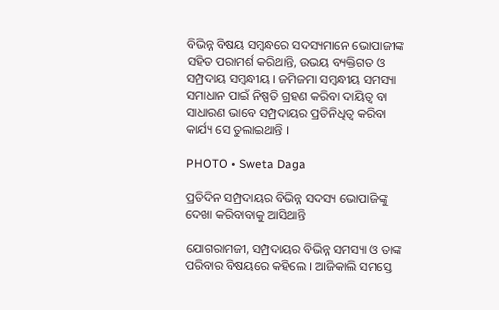ବିଭିନ୍ନ ବିଷୟ ସମ୍ବନ୍ଧରେ ସଦସ୍ୟମାନେ ଭୋପାଜୀଙ୍କ ସହିତ ପରାମର୍ଶ କରିଥାନ୍ତି, ଉଭୟ ବ୍ୟକ୍ତିଗତ ଓ ସମ୍ପ୍ରଦାୟ ସମ୍ବନ୍ଧୀୟ । ଜମିଜମା ସମ୍ବନ୍ଧୀୟ ସମସ୍ୟା ସମାଧାନ ପାଇଁ ନିଷ୍ପତି ଗ୍ରହଣ କରିବା ଦାୟିତ୍ୱ ବା ସାଧାରଣ ଭାବେ ସମ୍ପ୍ରଦାୟର ପ୍ରତିନିଧିତ୍ୱ କରିବା କାର୍ଯ୍ୟ ସେ ତୁଲାଇଥାନ୍ତି ।

PHOTO • Sweta Daga

ପ୍ରତିଦିନ ସମ୍ପ୍ରଦାୟର ବିଭିନ୍ନ ସଦସ୍ୟ ଭୋପାଜିଙ୍କୁ ଦେଖା କରିବାବାକୁ ଆସିଥାନ୍ତି

ଯୋଗରାମଜୀ, ସମ୍ପ୍ରଦାୟର ବିଭିନ୍ନ ସମସ୍ୟା ଓ ତାଙ୍କ ପରିବାର ବିଷୟରେ କହିଲେ । ଆଜିକାଲି ସମସ୍ତେ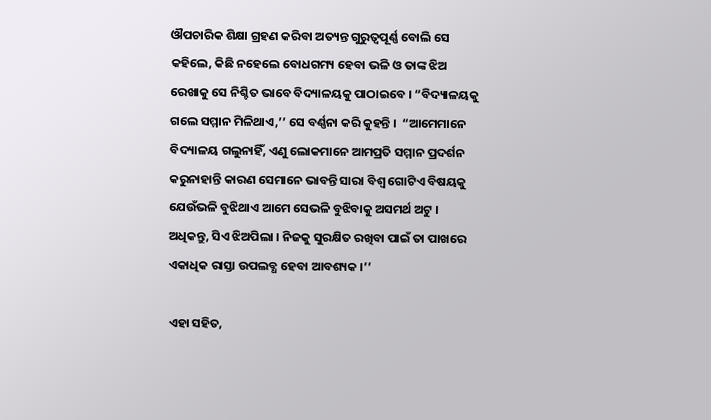ଔପଚାରିକ ଶିକ୍ଷା ଗ୍ରହଣ କରିବା ଅତ୍ୟନ୍ତ ଗୁରୁତ୍ୱପୂର୍ଣ୍ଣ ବୋଲି ସେ କହିଲେ, କିଛି ନହେଲେ ବୋଧଗମ୍ୟ ହେବା ଭଳି ଓ ତାଙ୍କ ଝିଅ ରେଖାକୁ ସେ ନିଶ୍ଚିତ ଭାବେ ବିଦ୍ୟାଳୟକୁ ପାଠାଇବେ । “ବିଦ୍ୟାଳୟକୁ ଗଲେ ସମ୍ମାନ ମିଳିଥାଏ,’’ ସେ ବର୍ଣ୍ଣନା କରି କୁହନ୍ତି ।  “ଆମେମାନେ ବିଦ୍ୟାଳୟ ଗଲୁନାହିଁ, ଏଣୁ ଲୋକମାନେ ଆମପ୍ରତି ସମ୍ମାନ ପ୍ରଦର୍ଶନ କରୁନାହାନ୍ତି କାରଣ ସେମାନେ ଭାବନ୍ତି ସାରା ବିଶ୍ୱ ଗୋଟିଏ ବିଷୟକୁ ଯେଉଁଭଳି ବୁଝିଥାଏ ଆମେ ସେଭଳି ବୁଝିବାକୁ ଅସମର୍ଥ ଅଟୁ । ଅଧିକନ୍ତୁ, ସିଏ ଝିଅପିଲା । ନିଜକୁ ସୁରକ୍ଷିତ ରଖିବା ପାଇଁ ତା ପାଖରେ ଏକାଧିକ ରାସ୍ତା ଉପଲବ୍ଧ ହେବା ଆବଶ୍ୟକ ।’’

ଏହା ସହିତ,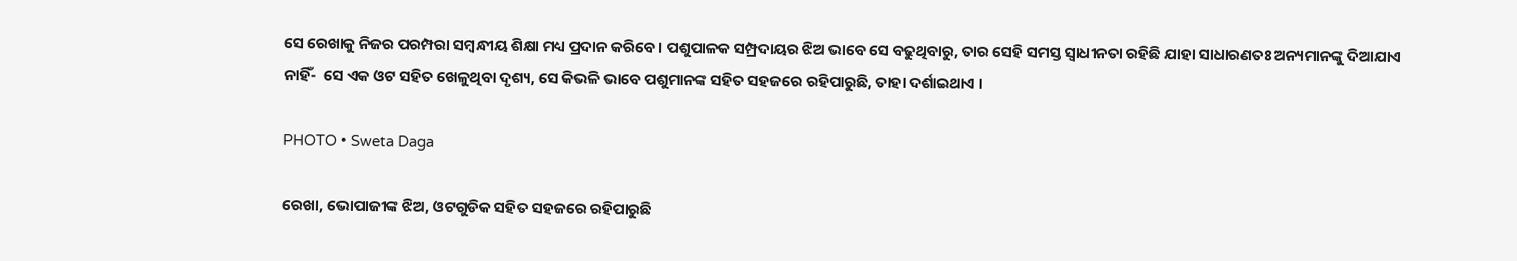ସେ ରେଖାକୁ ନିଜର ପରମ୍ପରା ସମ୍ବନ୍ଧୀୟ ଶିକ୍ଷା ମଧ୍ୟ ପ୍ରଦାନ କରିବେ । ପଶୁପାଳକ ସମ୍ପ୍ରଦାୟର ଝିଅ ଭାବେ ସେ ବଢୁଥିବାରୁ, ତାର ସେହି ସମସ୍ତ ସ୍ୱାଧୀନତା ରହିଛି ଯାହା ସାଧାରଣତଃ ଅନ୍ୟମାନଙ୍କୁ ଦିଆଯାଏ ନାହିଁ-  ସେ ଏକ ଓଟ ସହିତ ଖେଳୁଥିବା ଦୃଶ୍ୟ, ସେ କିଭଳି ଭାବେ ପଶୁମାନଙ୍କ ସହିତ ସହଜରେ ରହିପାରୁଛି, ତାହା ଦର୍ଶାଇଥାଏ ।

PHOTO • Sweta Daga

ରେଖା, ଭୋପାଜୀଙ୍କ ଝିଅ, ଓଟଗୁଡିକ ସହିତ ସହଜରେ ରହିପାରୁଛି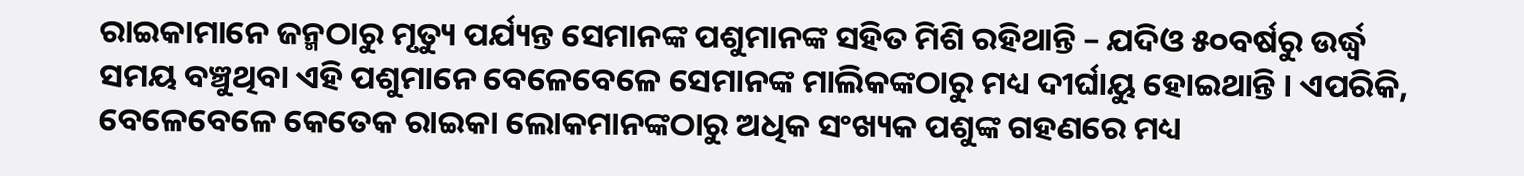ରାଇକାମାନେ ଜନ୍ମଠାରୁ ମୃତ୍ୟୁ ପର୍ଯ୍ୟନ୍ତ ସେମାନଙ୍କ ପଶୁମାନଙ୍କ ସହିତ ମିଶି ରହିଥାନ୍ତି – ଯଦିଓ ୫୦ବର୍ଷରୁ ଉର୍ଦ୍ଧ୍ୱ ସମୟ ବଞ୍ଚୁଥିବା ଏହି ପଶୁମାନେ ବେଳେବେଳେ ସେମାନଙ୍କ ମାଲିକଙ୍କଠାରୁ ମଧ୍ୟ ଦୀର୍ଘାୟୁ ହୋଇଥାନ୍ତି । ଏପରିକି, ବେଳେବେଳେ କେତେକ ରାଇକା ଲୋକମାନଙ୍କଠାରୁ ଅଧିକ ସଂଖ୍ୟକ ପଶୁଙ୍କ ଗହଣରେ ମଧ୍ୟ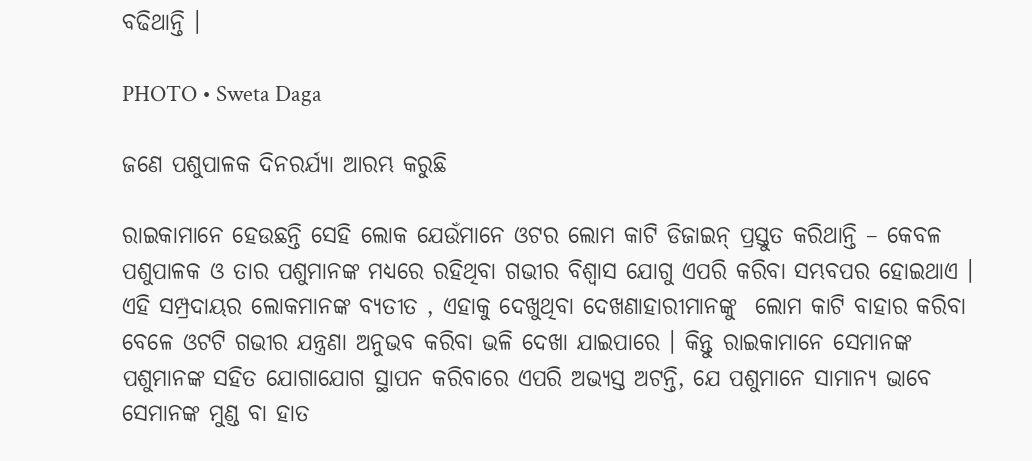ବଢିଥାନ୍ତି ।

PHOTO • Sweta Daga

ଜଣେ ପଶୁପାଳକ ଦିନରର୍ଯ୍ୟା ଆରମ୍ଭ କରୁଛି

ରାଇକାମାନେ ହେଉଛନ୍ତି ସେହି ଲୋକ ଯେଉଁମାନେ ଓଟର ଲୋମ କାଟି ଡିଜାଇନ୍‌ ପ୍ରସ୍ତୁତ କରିଥାନ୍ତି – କେବଳ ପଶୁପାଳକ ଓ ତାର ପଶୁମାନଙ୍କ ମଧ୍ୟରେ ରହିଥିବା ଗଭୀର ବିଶ୍ୱାସ ଯୋଗୁ ଏପରି କରିବା ସମ୍ଭବପର ହୋଇଥାଏ । ଏହି ସମ୍ପ୍ରଦାୟର ଲୋକମାନଙ୍କ ବ୍ୟତୀତ , ଏହାକୁ ଦେଖୁଥିବା ଦେଖଣାହାରୀମାନଙ୍କୁ  ଲୋମ କାଟି ବାହାର କରିବା ବେଳେ ଓଟଟି ଗଭୀର ଯନ୍ତ୍ରଣା ଅନୁଭବ କରିବା ଭଳି ଦେଖା ଯାଇପାରେ । କିନ୍ତୁ ରାଇକାମାନେ ସେମାନଙ୍କ ପଶୁମାନଙ୍କ ସହିତ ଯୋଗାଯୋଗ ସ୍ଥାପନ କରିବାରେ ଏପରି ଅଭ୍ୟସ୍ତ ଅଟନ୍ତି, ଯେ ପଶୁମାନେ ସାମାନ୍ୟ ଭାବେ ସେମାନଙ୍କ ମୁଣ୍ଡ ବା ହାତ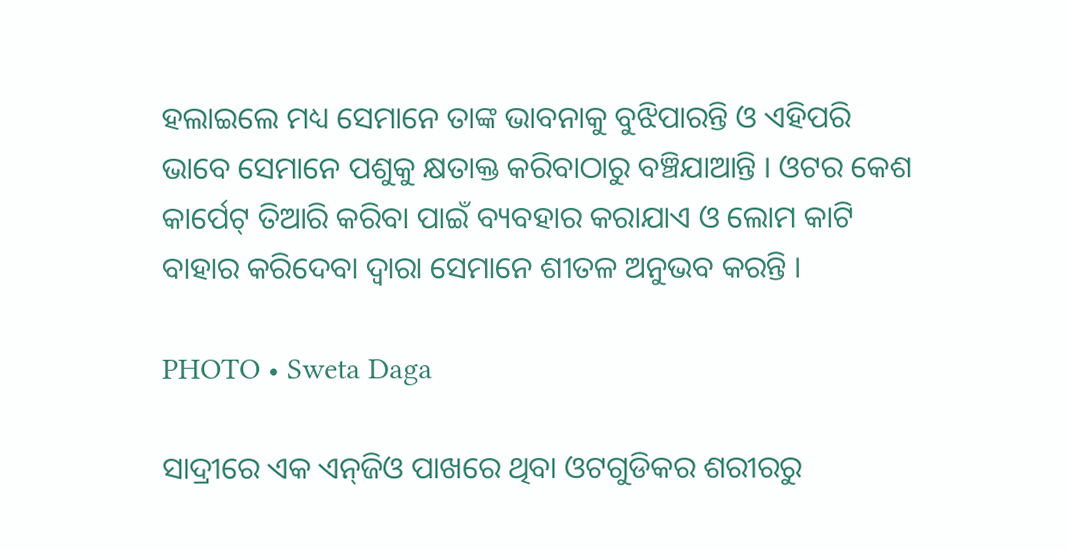ହଲାଇଲେ ମଧ୍ୟ ସେମାନେ ତାଙ୍କ ଭାବନାକୁ ବୁଝିପାରନ୍ତି ଓ ଏହିପରି ଭାବେ ସେମାନେ ପଶୁକୁ କ୍ଷତାକ୍ତ କରିବାଠାରୁ ବଞ୍ଚିଯାଆନ୍ତି । ଓଟର କେଶ କାର୍ପେଟ୍‌ ତିଆରି କରିବା ପାଇଁ ବ୍ୟବହାର କରାଯାଏ ଓ ଲୋମ କାଟି ବାହାର କରିଦେବା ଦ୍ୱାରା ସେମାନେ ଶୀତଳ ଅନୁଭବ କରନ୍ତି ।

PHOTO • Sweta Daga

ସାଦ୍ରୀରେ ଏକ ଏନ୍‌ଜିଓ ପାଖରେ ଥିବା ଓଟଗୁଡିକର ଶରୀରରୁ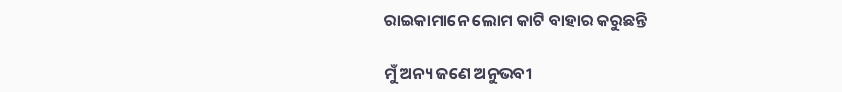ରାଇକାମାନେ ଲୋମ କାଟି ବାହାର କରୁଛନ୍ତି

ମୁଁ ଅନ୍ୟ ଜଣେ ଅନୁଭବୀ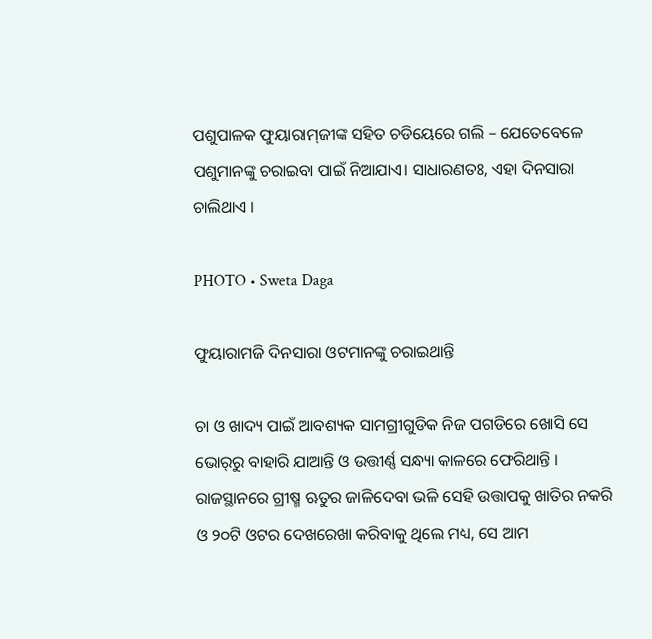ପଶୁପାଳକ ଫୁୟାରାମ୍‌ଜୀଙ୍କ ସହିତ ଚଡିୟେରେ ଗଲି – ଯେତେବେଳେ ପଶୁମାନଙ୍କୁ ଚରାଇବା ପାଇଁ ନିଆଯାଏ। ସାଧାରଣତଃ, ଏହା ଦିନସାରା ଚାଲିଥାଏ ।

PHOTO • Sweta Daga

ଫୁୟାରାମଜି ଦିନସାରା ଓଟମାନଙ୍କୁ ଚରାଇଥାନ୍ତି

ଚା ଓ ଖାଦ୍ୟ ପାଇଁ ଆବଶ୍ୟକ ସାମଗ୍ରୀଗୁଡିକ ନିଜ ପଗଡିରେ ଖୋସି ସେ ଭୋର୍‌ରୁ ବାହାରି ଯାଆନ୍ତି ଓ ଉତ୍ତୀର୍ଣ୍ଣ ସନ୍ଧ୍ୟା କାଳରେ ଫେରିଥାନ୍ତି । ରାଜସ୍ଥାନରେ ଗ୍ରୀଷ୍ମ ଋତୁର ଜାଳିଦେବା ଭଳି ସେହି ଉତ୍ତାପକୁ ଖାତିର ନକରି ଓ ୨୦ଟି ଓଟର ଦେଖରେଖା କରିବାକୁ ଥିଲେ ମଧ୍ୟ, ସେ ଆମ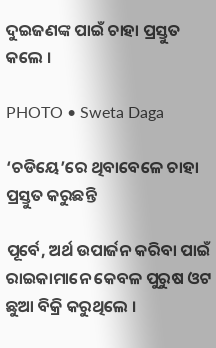ଦୁଇଜଣଙ୍କ ପାଇଁ ଚାହା ପ୍ରସ୍ତୁତ କଲେ ।

PHOTO • Sweta Daga

‘ଚଡିୟେ’ରେ ଥିବାବେଳେ ଚାହା ପ୍ରସ୍ତୁତ କରୁଛନ୍ତି

ପୂର୍ବେ, ଅର୍ଥ ଉପାର୍ଜନ କରିବା ପାଇଁ ରାଇକାମାନେ କେବଳ ପୁରୁଷ ଓଟ ଛୁଆ ବିକ୍ରି କରୁଥିଲେ ।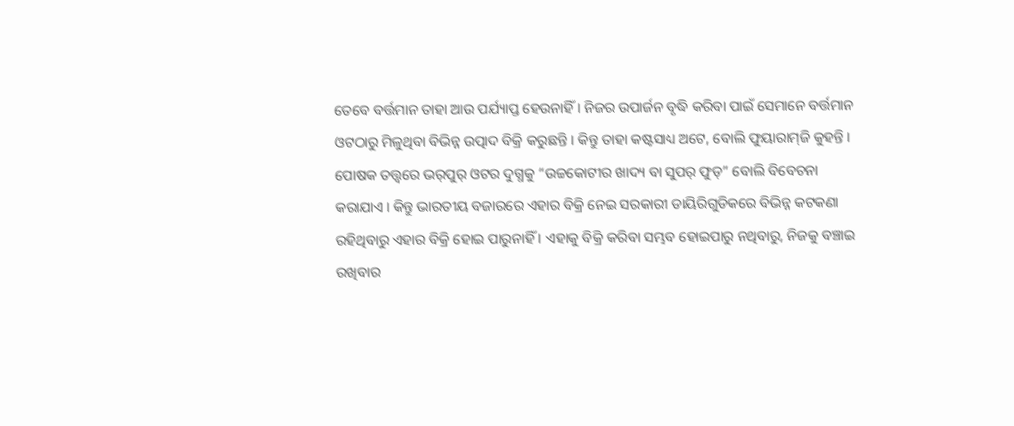ତେବେ ବର୍ତ୍ତମାନ ତାହା ଆଉ ପର୍ଯ୍ୟାପ୍ତ ହେଉନାହିଁ । ନିଜର ଉପାର୍ଜନ ବୃଦ୍ଧି କରିବା ପାଇଁ ସେମାନେ ବର୍ତ୍ତମାନ ଓଟଠାରୁ ମିଳୁଥିବା ବିଭିନ୍ନ ଉତ୍ପାଦ ବିକ୍ରି କରୁଛନ୍ତି । କିନ୍ତୁ ତାହା କଷ୍ଟସାଧ୍ୟ ଅଟେ, ବୋଲି ଫୁୟାରାମ୍‌ଜି କୁହନ୍ତି । ପୋଷକ ତତ୍ତ୍ୱରେ ଭର୍‌ପୁର୍‌ ଓଟର ଦୁଗ୍ଧକୁ “ଉଚ୍ଚକୋଟୀର ଖାଦ୍ୟ ବା ସୁପର୍‌ ଫୁଡ୍‌” ବୋଲି ବିବେଚନା କରାଯାଏ । କିନ୍ତୁ ଭାରତୀୟ ବଜାରରେ ଏହାର ବିକ୍ରି ନେଇ ସରକାରୀ ଡାୟିରିଗୁଡିକରେ ବିଭିନ୍ନ କଟକଣା ରହିଥିବାରୁ ଏହାର ବିକ୍ରି ହୋଇ ପାରୁନାହିଁ । ଏହାକୁ ବିକ୍ରି କରିବା ସମ୍ଭବ ହୋଇପାରୁ ନଥିବାରୁ, ନିଜକୁ ବଞ୍ଚାଇ ରଖିବାର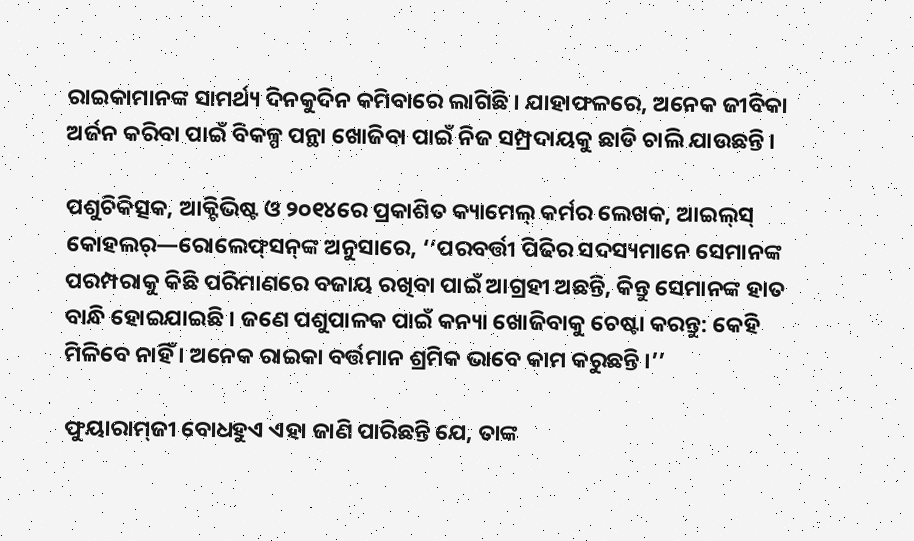ରାଇକାମାନଙ୍କ ସାମର୍ଥ୍ୟ ଦିନକୁଦିନ କମିବାରେ ଲାଗିଛି । ଯାହାଫଳରେ, ଅନେକ ଜୀବିକା ଅର୍ଜନ କରିବା ପାଇଁ ବିକଳ୍ପ ପନ୍ଥା ଖୋଜିବା ପାଇଁ ନିଜ ସମ୍ପ୍ରଦାୟକୁ ଛାଡି ଚାଲି ଯାଉଛନ୍ତି ।

ପଶୁଚିକିତ୍ସକ, ଆକ୍ଟିଭିଷ୍ଟ ଓ ୨୦୧୪ରେ ପ୍ରକାଶିତ କ୍ୟାମେଲ୍‌ କର୍ମର ଲେଖକ, ଆଇଲ୍‌ସ୍‌ କୋହଲର୍‌—ରୋଲେଫ୍‌ସନ୍‌ଙ୍କ ଅନୁସାରେ, ‘‘ପରବର୍ତ୍ତୀ ପିଢିର ସଦସ୍ୟମାନେ ସେମାନଙ୍କ ପରମ୍ପରାକୁ କିଛି ପରିମାଣରେ ବଜାୟ ରଖିବା ପାଇଁ ଆଗ୍ରହୀ ଅଛନ୍ତି, କିନ୍ତୁ ସେମାନଙ୍କ ହାତ ବାନ୍ଧି ହୋଇଯାଇଛି । ଜଣେ ପଶୁପାଳକ ପାଇଁ କନ୍ୟା ଖୋଜିବାକୁ ଚେଷ୍ଟା କରନ୍ତୁ: କେହି ମିଳିବେ ନାହିଁ । ଅନେକ ରାଇକା ବର୍ତ୍ତମାନ ଶ୍ରମିକ ଭାବେ କାମ କରୁଛନ୍ତି ।’’

ଫୁୟାରାମ୍‌ଜୀ ବୋଧହୁଏ ଏହା ଜାଣି ପାରିଛନ୍ତି ଯେ, ତାଙ୍କ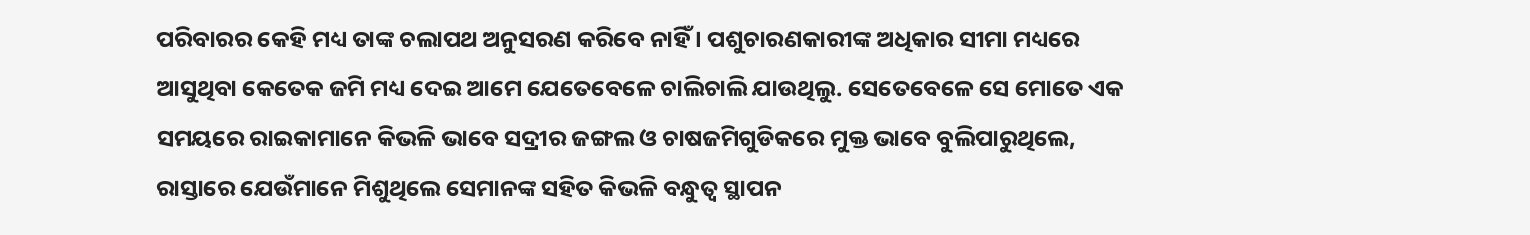ପରିବାରର କେହି ମଧ୍ୟ ତାଙ୍କ ଚଲାପଥ ଅନୁସରଣ କରିବେ ନାହିଁ । ପଶୁଚାରଣକାରୀଙ୍କ ଅଧିକାର ସୀମା ମଧ୍ୟରେ ଆସୁଥିବା କେତେକ ଜମି ମଧ୍ୟ ଦେଇ ଆମେ ଯେତେବେଳେ ଚାଲିଚାଲି ଯାଉଥିଲୁ. ସେତେବେଳେ ସେ ମୋତେ ଏକ ସମୟରେ ରାଇକାମାନେ କିଭଳି ଭାବେ ସଦ୍ରୀର ଜଙ୍ଗଲ ଓ ଚାଷଜମିଗୁଡିକରେ ମୁକ୍ତ ଭାବେ ବୁଲିପାରୁଥିଲେ, ରାସ୍ତାରେ ଯେଉଁମାନେ ମିଶୁଥିଲେ ସେମାନଙ୍କ ସହିତ କିଭଳି ବନ୍ଧୁତ୍ୱ ସ୍ଥାପନ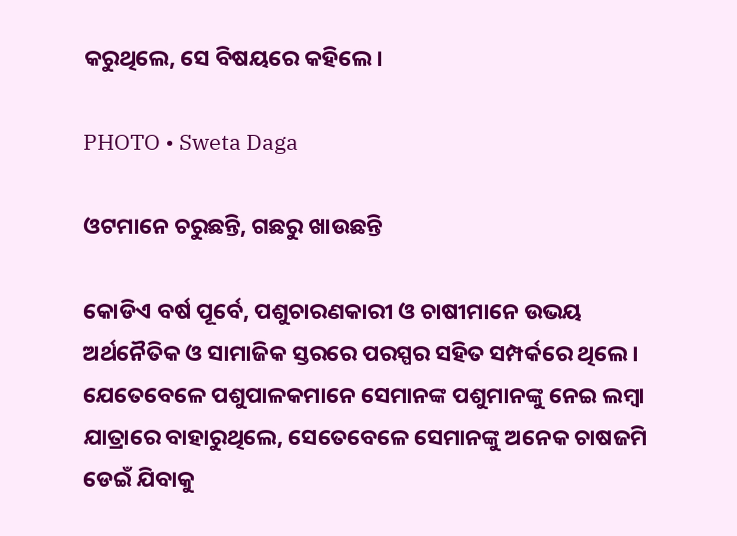କରୁଥିଲେ, ସେ ବିଷୟରେ କହିଲେ ।

PHOTO • Sweta Daga

ଓଟମାନେ ଚରୁଛନ୍ତି, ଗଛରୁ ଖାଉଛନ୍ତି

କୋଡିଏ ବର୍ଷ ପୂର୍ବେ, ପଶୁଚାରଣକାରୀ ଓ ଚାଷୀମାନେ ଉଭୟ ଅର୍ଥନୈତିକ ଓ ସାମାଜିକ ସ୍ତରରେ ପରସ୍ପର ସହିତ ସମ୍ପର୍କରେ ଥିଲେ । ଯେତେବେଳେ ପଶୁପାଳକମାନେ ସେମାନଙ୍କ ପଶୁମାନଙ୍କୁ ନେଇ ଲମ୍ବା ଯାତ୍ରାରେ ବାହାରୁଥିଲେ, ସେତେବେଳେ ସେମାନଙ୍କୁ ଅନେକ ଚାଷଜମି ଡେଇଁ ଯିବାକୁ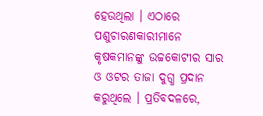ହେଉଥିଲା । ଏଠାରେ ପଶୁଚାରଣକାରୀମାନେ କୃଷକମାନଙ୍କୁ ଉଚ୍ଚକୋଟୀର ସାର ଓ ଓଟର ତାଜା ଦୁଗ୍ଧ ପ୍ରଦାନ କରୁଥିଲେ । ପ୍ରତିବଦଳରେ,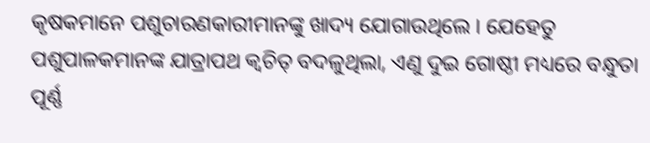କୃଷକମାନେ ପଶୁଚାରଣକାରୀମାନଙ୍କୁ ଖାଦ୍ୟ ଯୋଗାଉଥିଲେ । ଯେହେତୁ ପଶୁପାଳକମାନଙ୍କ ଯାତ୍ରାପଥ କ୍ୱଚିତ୍‌ ବଦଳୁଥିଲା, ଏଣୁ ଦୁଇ ଗୋଷ୍ଠୀ ମଧ୍ୟରେ ବନ୍ଧୁତା ପୂର୍ଣ୍ଣ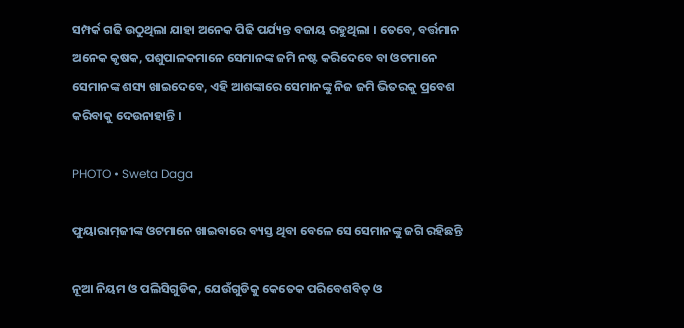ସମ୍ପର୍କ ଗଢି ଉଠୁଥିଲା ଯାହା ଅନେକ ପିଢି ପର୍ଯ୍ୟନ୍ତ ବଜାୟ ରହୁଥିଲା । ତେବେ, ବର୍ତ୍ତମାନ ଅନେକ କୃଷକ, ପଶୁପାଳକମାନେ ସେମାନଙ୍କ ଜମି ନଷ୍ଟ କରିଦେବେ ବା ଓଟମାନେ ସେମାନଙ୍କ ଶସ୍ୟ ଖାଇଦେବେ, ଏହି ଆଶଙ୍କାରେ ସେମାନଙ୍କୁ ନିଜ ଜମି ଭିତରକୁ ପ୍ରବେଶ କରିବାକୁ ଦେଉନାହାନ୍ତି ।

PHOTO • Sweta Daga

ଫୁୟାରାମ୍‌ଜୀଙ୍କ ଓଟମାନେ ଖାଇବାରେ ବ୍ୟସ୍ତ ଥିବା ବେଳେ ସେ ସେମାନଙ୍କୁ ଜଗି ରହିଛନ୍ତି

ନୂଆ ନିୟମ ଓ ପଲିସିଗୁଡିକ, ଯେଉଁଗୁଡିକୁ କେତେକ ପରିବେଶବିତ୍‌ ଓ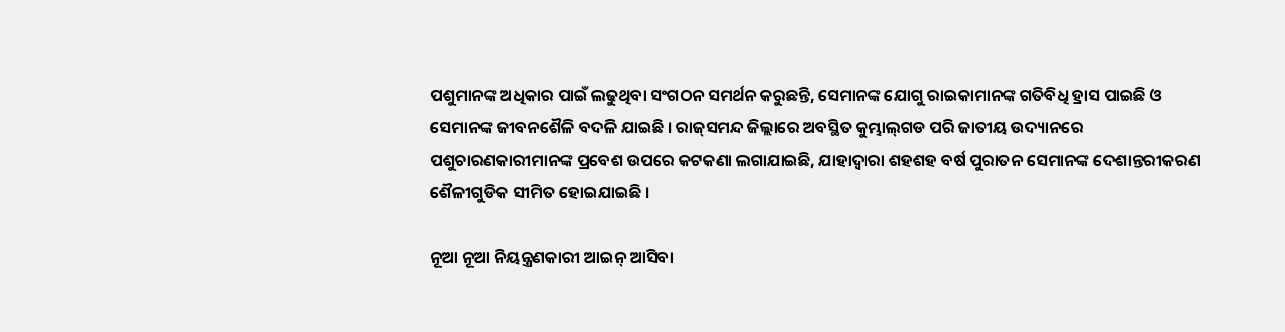ପଶୁମାନଙ୍କ ଅଧିକାର ପାଇଁ ଲଢୁଥିବା ସଂଗଠନ ସମର୍ଥନ କରୁଛନ୍ତି, ସେମାନଙ୍କ ଯୋଗୁ ରାଇକାମାନଙ୍କ ଗତିବିଧି ହ୍ରାସ ପାଇଛି ଓ ସେମାନଙ୍କ ଜୀବନଶୈଳି ବଦଳି ଯାଇଛି । ରାଜ୍‌ସମନ୍ଦ ଜିଲ୍ଲାରେ ଅବସ୍ଥିତ କୁମ୍ଭାଲ୍‌ଗଡ ପରି ଜାତୀୟ ଉଦ୍ୟାନରେ ପଶୁଚାରଣକାରୀମାନଙ୍କ ପ୍ରବେଶ ଉପରେ କଟକଣା ଲଗାଯାଇଛି, ଯାହାଦ୍ୱାରା ଶହଶହ ବର୍ଷ ପୁରାତନ ସେମାନଙ୍କ ଦେଶାନ୍ତରୀକରଣ ଶୈଳୀଗୁଡିକ ସୀମିତ ହୋଇଯାଇଛି ।

ନୂଆ ନୂଆ ନିୟନ୍ତ୍ରଣକାରୀ ଆଇନ୍‌ ଆସିବା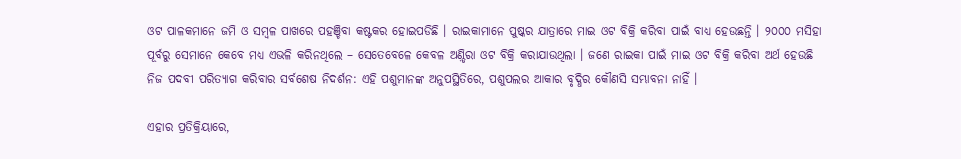ଓଟ ପାଳକମାନେ ଜମି ଓ ସମ୍ବଳ ପାଖରେ ପହଞ୍ଚିବା କଷ୍ଟକର ହୋଇପଡିଛି । ରାଇକାମାନେ ପୁଷ୍କର ଯାତ୍ରାରେ ମାଇ ଓଟ ବିକ୍ରି କରିବା ପାଇଁ ବାଧ୍ୟ ହେଉଛନ୍ତି । ୨୦୦୦ ମସିହା ପୂର୍ବରୁ ସେମାନେ କେବେ ମଧ୍ୟ ଏଭଳି କରିନଥିଲେ – ସେତେବେଳେ କେବଳ ଅଣ଼୍ଡିରା ଓଟ ବିକ୍ରି କରାଯାଉଥିଲା । ଜଣେ ରାଇକା ପାଇଁ ମାଇ ଓଟ ବିକ୍ରି କରିବା ଅର୍ଥ ହେଉଛି ନିଜ ପଦବୀ ପରିତ୍ୟାଗ କରିବାର ସର୍ବଶେଷ ନିଦର୍ଶନ: ଏହି ପଶୁମାନଙ୍କ ଅନୁପସ୍ଥିତିରେ, ପଶୁପଲର ଆକାର ବୃଦ୍ଧିର କୌଣସି ସମ୍ଭାବନା ନାହିଁ ।

ଏହାର ପ୍ରତିକ୍ରିୟାରେ,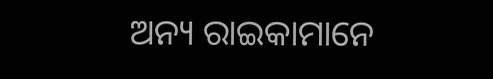ଅନ୍ୟ ରାଇକାମାନେ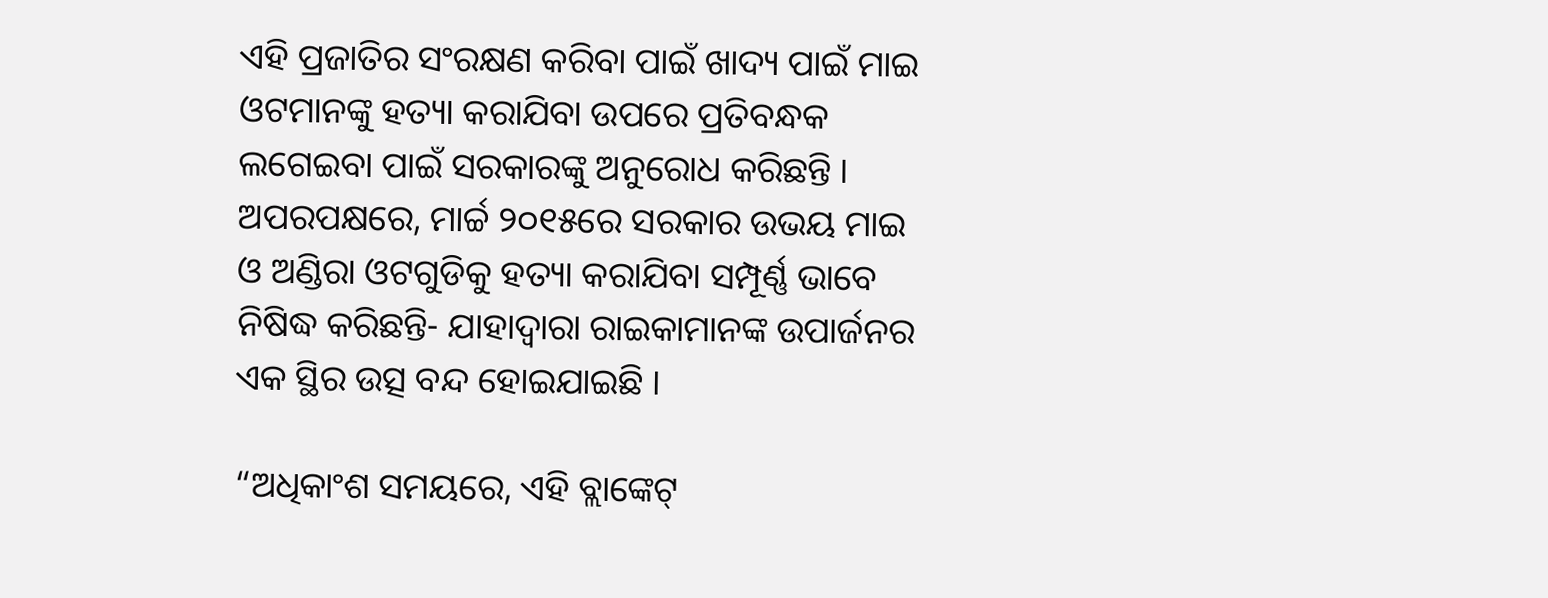ଏହି ପ୍ରଜାତିର ସଂରକ୍ଷଣ କରିବା ପାଇଁ ଖାଦ୍ୟ ପାଇଁ ମାଇ ଓଟମାନଙ୍କୁ ହତ୍ୟା କରାଯିବା ଉପରେ ପ୍ରତିବନ୍ଧକ ଲଗେଇବା ପାଇଁ ସରକାରଙ୍କୁ ଅନୁରୋଧ କରିଛନ୍ତି । ଅପରପକ୍ଷରେ, ମାର୍ଚ୍ଚ ୨୦୧୫ରେ ସରକାର ଉଭୟ ମାଇ ଓ ଅଣ୍ଡିରା ଓଟଗୁଡିକୁ ହତ୍ୟା କରାଯିବା ସମ୍ପୂର୍ଣ୍ଣ ଭାବେ ନିଷିଦ୍ଧ କରିଛନ୍ତି- ଯାହାଦ୍ୱାରା ରାଇକାମାନଙ୍କ ଉପାର୍ଜନର ଏକ ସ୍ଥିର ଉତ୍ସ ବନ୍ଦ ହୋଇଯାଇଛି ।

“ଅଧିକାଂଶ ସମୟରେ, ଏହି ବ୍ଲାଙ୍କେଟ୍‌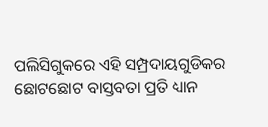ପଲିସିଗୁକରେ ଏହି ସମ୍ପ୍ରଦାୟଗୁଡିକର ଛୋଟଛୋଟ ବାସ୍ତବତା ପ୍ରତି ଧ୍ୟାନ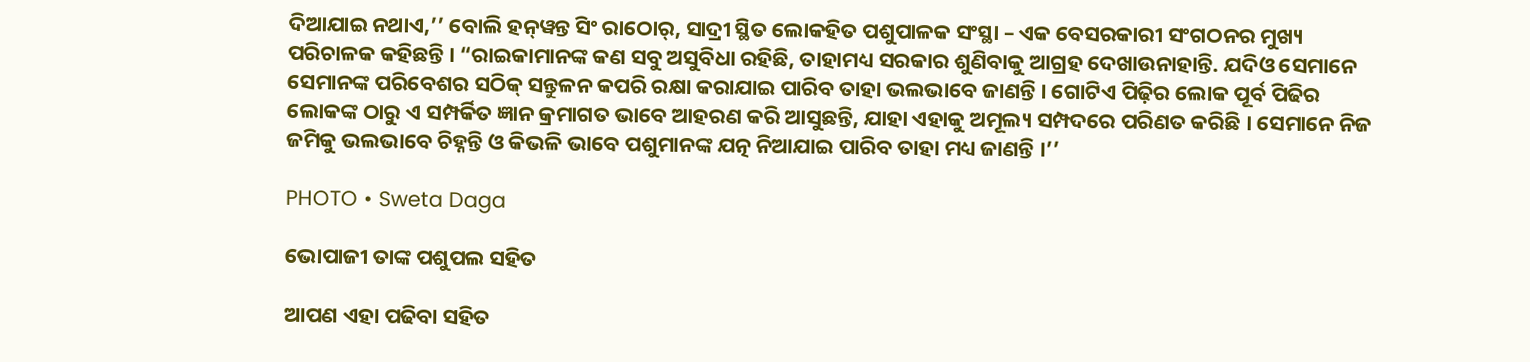ଦିଆଯାଇ ନଥାଏ,’’ ବୋଲି ହନ୍‌ୱନ୍ତ ସିଂ ରାଠୋର୍‌, ସାଦ୍ରୀ ସ୍ଥିତ ଲୋକହିତ ପଶୁପାଳକ ସଂସ୍ଥା – ଏକ ବେସରକାରୀ ସଂଗଠନର ମୁଖ୍ୟ ପରିଚାଳକ କହିଛନ୍ତି । “ରାଇକାମାନଙ୍କ କଣ ସବୁ ଅସୁବିଧା ରହିଛି, ତାହାମଧ୍ୟ ସରକାର ଶୁଣିବାକୁ ଆଗ୍ରହ ଦେଖାଉନାହାନ୍ତି. ଯଦିଓ ସେମାନେ ସେମାନଙ୍କ ପରିବେଶର ସଠିକ୍‌ ସନ୍ତୁଳନ କପରି ରକ୍ଷା କରାଯାଇ ପାରିବ ତାହା ଭଲଭାବେ ଜାଣନ୍ତି । ଗୋଟିଏ ପିଢ଼ିର ଲୋକ ପୂର୍ବ ପିଢିର ଲୋକଙ୍କ ଠାରୁ ଏ ସମ୍ପର୍କିତ ଜ୍ଞାନ କ୍ରମାଗତ ଭାବେ ଆହରଣ କରି ଆସୁଛନ୍ତି, ଯାହା ଏହାକୁ ଅମୂଲ୍ୟ ସମ୍ପଦରେ ପରିଣତ କରିଛି । ସେମାନେ ନିଜ ଜମିକୁ ଭଲଭାବେ ଚିହ୍ନନ୍ତି ଓ କିଭଳି ଭାବେ ପଶୁମାନଙ୍କ ଯତ୍ନ ନିଆଯାଇ ପାରିବ ତାହା ମଧ୍ୟ ଜାଣନ୍ତି ।’’

PHOTO • Sweta Daga

ଭୋପାଜୀ ତାଙ୍କ ପଶୁପଲ ସହିତ

ଆପଣ ଏହା ପଢିବା ସହିତ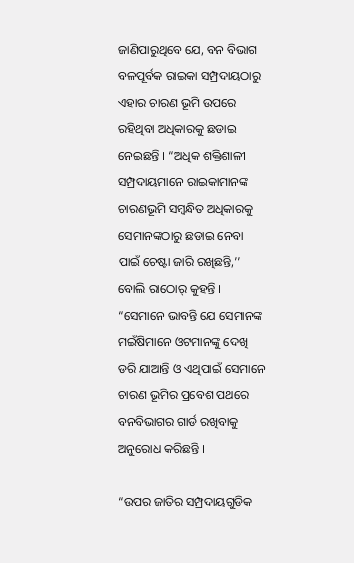ଜାଣିପାରୁଥିବେ ଯେ, ବନ ବିଭାଗ ବଳପୂର୍ବକ ରାଇକା ସମ୍ପ୍ରଦାୟଠାରୁ ଏହାର ଚାରଣ ଭୂମି ଉପରେ ରହିଥିବା ଅଧିକାରକୁ ଛଡାଇ ନେଇଛନ୍ତି । “ଅଧିକ ଶକ୍ତିଶାଳୀ ସମ୍ପ୍ରଦାୟମାନେ ରାଇକାମାନଙ୍କ ଚାରଣଭୂମି ସମ୍ବନ୍ଧିତ ଅଧିକାରକୁ ସେମାନଙ୍କଠାରୁ ଛଡାଇ ନେବା ପାଇଁ ଚେଷ୍ଟା ଜାରି ରଖିଛନ୍ତି,’’ ବୋଲି ରାଠୋର୍‌ କୁହନ୍ତି । “ସେମାନେ ଭାବନ୍ତି ଯେ ସେମାନଙ୍କ ମଇଁଷିମାନେ ଓଟମାନଙ୍କୁ ଦେଖି ଡରି ଯାଆନ୍ତି ଓ ଏଥିପାଇଁ ସେମାନେ ଚାରଣ ଭୂମିର ପ୍ରବେଶ ପଥରେ ବନବିଭାଗର ଗାର୍ଡ ରଖିବାକୁ ଅନୁରୋଧ କରିଛନ୍ତି ।

“ଉପର ଜାତିର ସମ୍ପ୍ରଦାୟଗୁଡିକ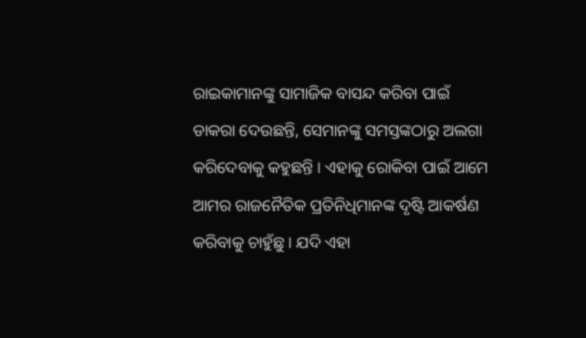ରାଇକାମାନଙ୍କୁ ସାମାଜିକ ବାସନ୍ଦ କରିବା ପାଇଁ ଡାକରା ଦେଉଛନ୍ତି, ସେମାନଙ୍କୁ ସମସ୍ତଙ୍କଠାରୁ ଅଲଗା କରିଦେବାକୁ କହୁଛନ୍ତି । ଏହାକୁ ରୋକିବା ପାଇଁ ଆମେ ଆମର ରାଜନୈତିକ ପ୍ରତିନିଧିମାନଙ୍କ ଦୃଷ୍ଟି ଆକର୍ଷଣ କରିବାକୁ ଚାହୁଁଛୁ । ଯଦି ଏହା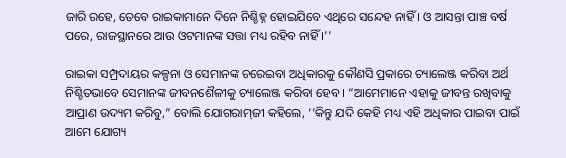ଜାରି ରହେ, ତେବେ ରାଇକାମାନେ ଦିନେ ନିଶ୍ଚିହ୍ନ ହୋଇଯିବେ ଏଥିରେ ସନ୍ଦେହ ନାହିଁ । ଓ ଆସନ୍ତା ପାଞ୍ଚ ବର୍ଷ ପରେ, ରାଜସ୍ଥାନରେ ଆଉ ଓଟମାନଙ୍କ ସତ୍ତା ମଧ୍ୟ ରହିବ ନାହିଁ ।’’

ରାଇକା ସମ୍ପ୍ରଦାୟର କଳ୍ପନା ଓ ସେମାନଙ୍କ ଚରେଇବା ଅଧିକାରକୁ କୌଣସି ପ୍ରକାରେ ଚ୍ୟାଲେଞ୍ଜ କରିବା ଅର୍ଥ ନିଶ୍ଚିତଭାବେ ସେମାନଙ୍କ ଜୀବନଶୈଳୀକୁ ଚ୍ୟାଲେଞ୍ଜ କରିବା ହେବ । “ଆମେମାନେ ଏହାକୁ ଜୀବନ୍ତ ରଖିବାକୁ ଆପ୍ରାଣ ଉଦ୍ୟମ କରିବୁ,” ବୋଲି ଯୋଗରାମ୍‌ଜୀ କହିଲେ, ‘‘କିନ୍ତୁ ଯଦି କେହି ମଧ୍ୟ ଏହି ଅଧିକାର ପାଇବା ପାଇଁ ଆମେ ଯୋଗ୍ୟ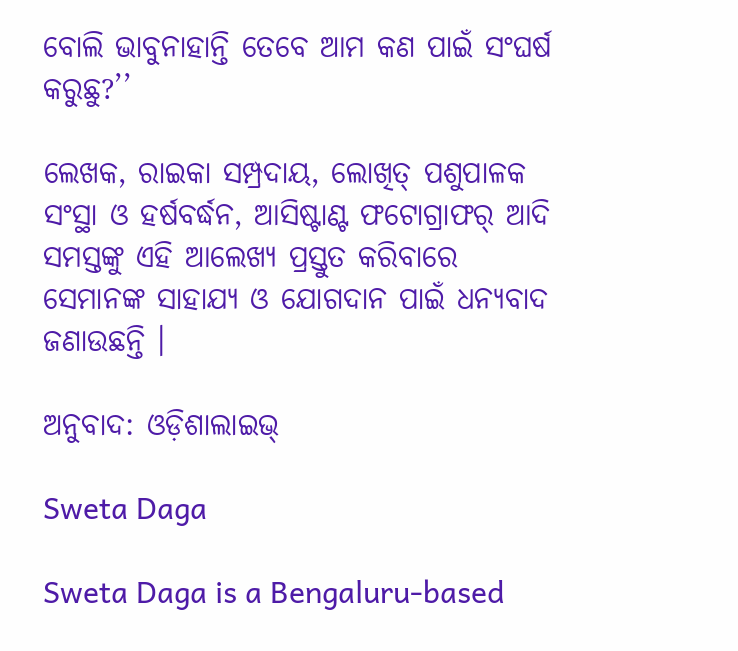ବୋଲି ଭାବୁନାହାନ୍ତି ତେବେ ଆମ କଣ ପାଇଁ ସଂଘର୍ଷ କରୁଛୁ?’’

ଲେଖକ, ରାଇକା ସମ୍ପ୍ରଦାୟ, ଲୋଖିତ୍‌ ପଶୁପାଳକ ସଂସ୍ଥା ଓ ହର୍ଷବର୍ଦ୍ଧନ, ଆସିଷ୍ଟାଣ୍ଟ ଫଟୋଗ୍ରାଫର୍‌ ଆଦି ସମସ୍ତଙ୍କୁ ଏହି ଆଲେଖ୍ୟ ପ୍ରସ୍ତୁତ କରିବାରେ ସେମାନଙ୍କ ସାହାଯ୍ୟ ଓ ଯୋଗଦାନ ପାଇଁ ଧନ୍ୟବାଦ ଜଣାଉଛନ୍ତି ।

ଅନୁବାଦ: ଓଡ଼ିଶାଲାଇଭ୍‍

Sweta Daga

Sweta Daga is a Bengaluru-based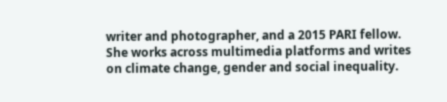writer and photographer, and a 2015 PARI fellow. She works across multimedia platforms and writes on climate change, gender and social inequality.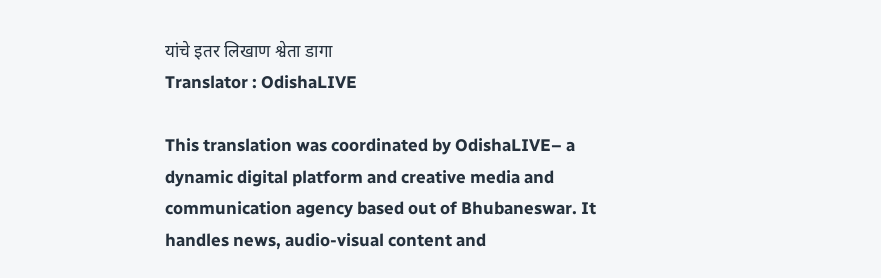यांचे इतर लिखाण श्वेता डागा
Translator : OdishaLIVE

This translation was coordinated by OdishaLIVE– a dynamic digital platform and creative media and communication agency based out of Bhubaneswar. It handles news, audio-visual content and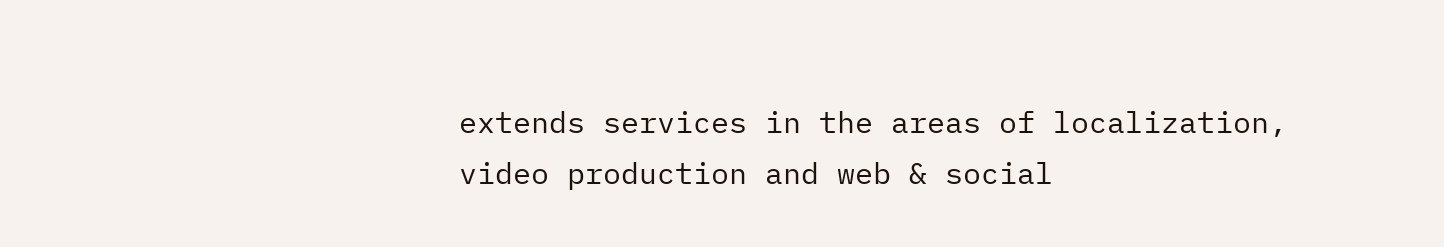extends services in the areas of localization, video production and web & social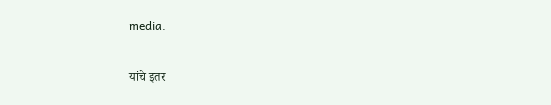media.

यांचे इतर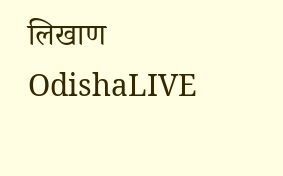लिखाण OdishaLIVE